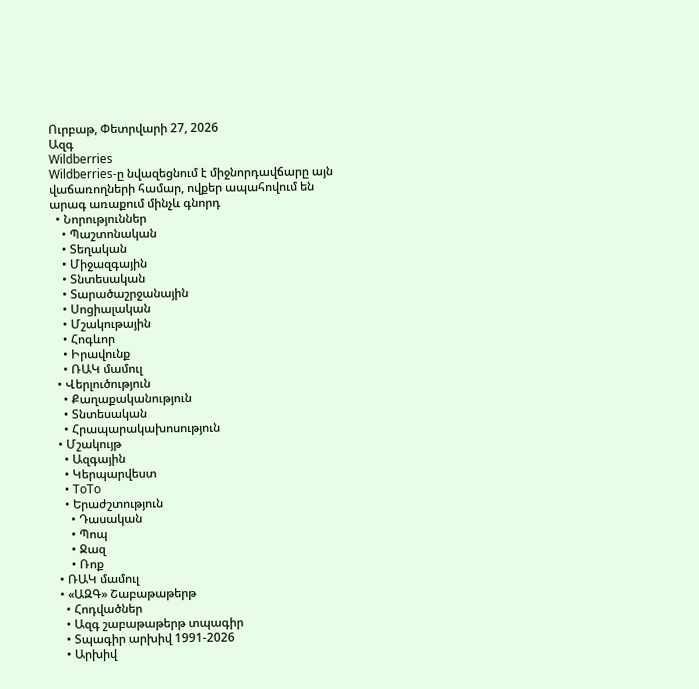Ուրբաթ, Փետրվարի 27, 2026
Ազգ
Wildberries
Wildberries-ը նվազեցնում է միջնորդավճարը այն վաճառողների համար, ովքեր ապահովում են արագ առաքում մինչև գնորդ
  • Նորություններ
    • Պաշտոնական
    • Տեղական
    • Միջազգային
    • Տնտեսական
    • Տարածաշրջանային
    • Սոցիալական
    • Մշակութային
    • Հոգևոր
    • Իրավունք
    • ՌԱԿ մամուլ
  • Վերլուծություն
    • Քաղաքականություն
    • Տնտեսական
    • Հրապարակախոսություն
  • Մշակույթ
    • Ազգային
    • Կերպարվեստ
    • ToTo
    • Երաժշտություն
      • Դասական
      • Պոպ
      • Ջազ
      • Ռոք
  • ՌԱԿ մամուլ
  • «ԱԶԳ» Շաբաթաթերթ
    • Հոդվածներ
    • Ազգ շաբաթաթերթ տպագիր
    • Տպագիր արխիվ 1991-2026
    • Արխիվ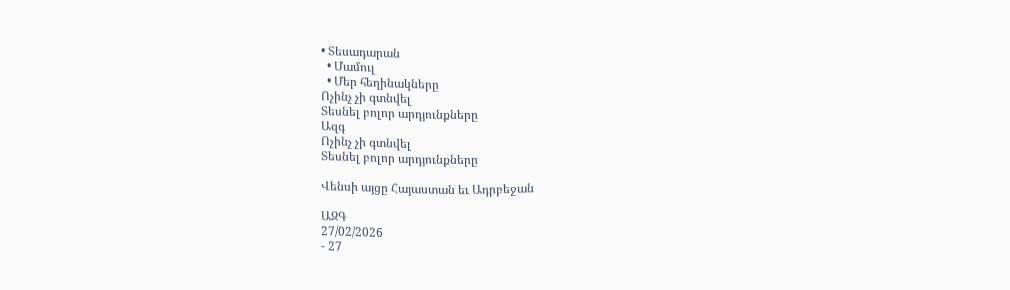• Տեսադարան
  • Մամուլ
  • Մեր հեղինակները
Ոչինչ չի գտնվել
Տեսնել բոլոր արդյունքները
Ազգ
Ոչինչ չի գտնվել
Տեսնել բոլոր արդյունքները

Վենսի այցը Հայաստան եւ Ադրբեջան

ԱԶԳ
27/02/2026
- 27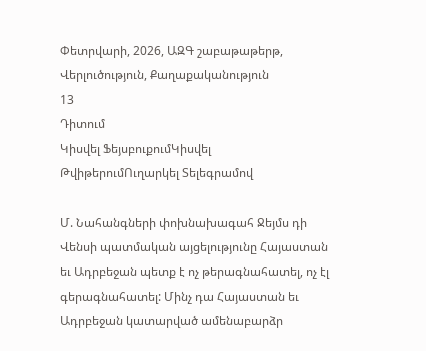Փետրվարի, 2026, ԱԶԳ շաբաթաթերթ, Վերլուծություն, Քաղաքականություն
13
Դիտում
Կիսվել ՖեյսբուքումԿիսվել ԹվիթերումՈւղարկել Տելեգրամով

Մ. Նահանգների փոխնախագահ Ջեյմս դի Վենսի պատմական այցելությունը Հայաստան եւ Ադրբեջան պետք է ոչ թերագնահատել, ոչ էլ գերագնահատել: Մինչ դա Հայաստան եւ Ադրբեջան կատարված ամենաբարձր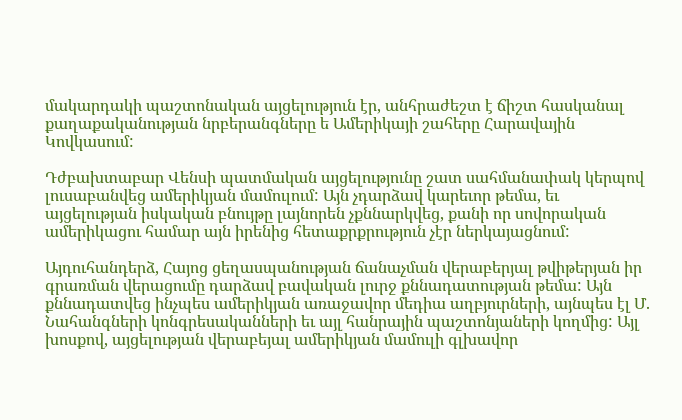մակարդակի պաշտոնական այցելություն էր, անհրաժեշտ է ճիշտ հասկանալ քաղաքականության նրբերանգները ե Ամերիկայի շահերը Հարավային Կովկասում:

Դժբախտաբար Վենսի պատմական այցելությունը շատ սահմանափակ կերպով լուսաբանվեց ամերիկյան մամուլում: Այն չդարձավ կարեւոր թեմա, եւ այցելության իսկական բնույթը լայնորեն չքննարկվեց, քանի որ սովորական ամերիկացու համար այն իրենից հետաքրքրություն չէր ներկայացնում:

Այդուհանդերձ, Հայոց ցեղասպանության ճանաչման վերաբերյալ թվիթերյան իր գրառման վերացումը դարձավ բավական լուրջ քննադատության թեմա: Այն քննադատվեց ինչպես ամերիկյան առաջավոր մեդիա աղբյուրների, այնպես էլ Մ. Նահանգների կոնգրեսականների եւ այլ հանրային պաշտոնյաների կողմից: Այլ խոսքով, այցելության վերաբեյալ ամերիկյան մամուլի գլխավոր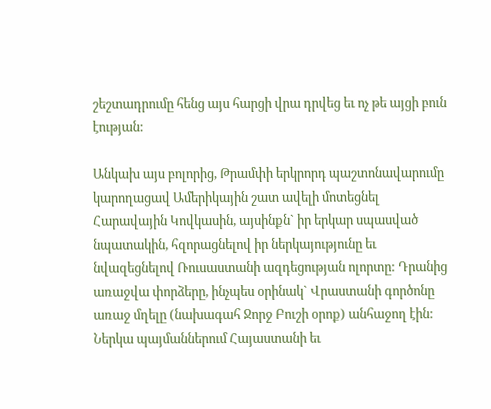շեշտադրումը հենց այս հարցի վրա դրվեց եւ ոչ թե այցի բուն էության:

Անկախ այս բոլորից, Թրամփի երկրորդ պաշտոնավարումը կարողացավ Ամերիկային շատ ավելի մոտեցնել Հարավային Կովկասին, այսինքն` իր երկար սպասված նպատակին, հզորացնելով իր ներկայությունը եւ նվազեցնելով Ռուսաստանի ազդեցության ոլորտը: Դրանից առաջվա փորձերը, ինչպես օրինակ` Վրաստանի գործոնը առաջ մղելը (նախագահ Ջորջ Բուշի օրոք) անհաջող էին: Ներկա պայմաններում Հայաստանի եւ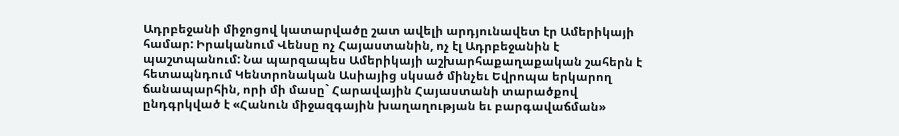Ադրբեջանի միջոցով կատարվածը շատ ավելի արդյունավետ էր Ամերիկայի համար: Իրականում Վենսը ոչ Հայաստանին, ոչ էլ Ադրբեջանին է պաշտպանում: Նա պարզապես Ամերիկայի աշխարհաքաղաքական շահերն է հետապնդում Կենտրոնական Ասիայից սկսած մինչեւ Եվրոպա երկարող ճանապարհին, որի մի մասը` Հարավային Հայաստանի տարածքով ընդգրկված է «Հանուն միջազգային խաղաղության եւ բարգավաճման»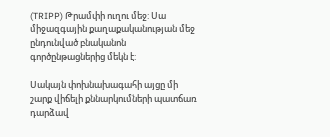(TRIPP) Թրամփի ուղու մեջ: Սա միջազգային քաղաքականության մեջ ընդունված բնականոն գործընթացներից մեկն է:

Սակայն փոխնախագահի այցը մի շարք վիճելի քննարկումների պատճառ դարձավ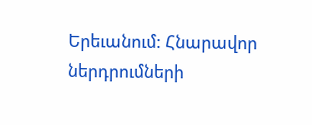Երեւանում: Հնարավոր ներդրումների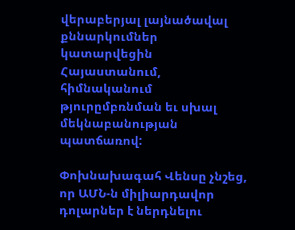վերաբերյալ լայնածավալ քննարկումներ կատարվեցին Հայաստանում, հիմնականում թյուրըմբռնման եւ սխալ մեկնաբանության պատճառով:

Փոխնախագահ Վենսը չնշեց, որ ԱՄՆ-ն միլիարդավոր դոլարներ է ներդնելու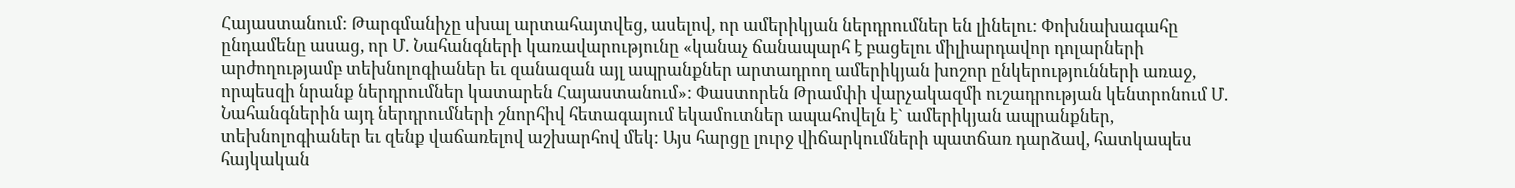Հայաստանում: Թարգմանիչը սխալ արտահայտվեց, ասելով, որ ամերիկյան ներդրումներ են լինելու: Փոխնախագահը ընդամենը ասաց, որ Մ. Նահանգների կառավարությունը «կանաչ ճանապարհ է բացելու միլիարդավոր դոլարների արժողությամբ տեխնոլոգիաներ եւ զանազան այլ ապրանքներ արտադրող ամերիկյան խոշոր ընկերությունների առաջ, որպեսզի նրանք ներդրումներ կատարեն Հայաստանում»: Փաստորեն Թրամփի վարչակազմի ուշադրության կենտրոնում Մ. Նահանգներին այդ ներդրումների շնորհիվ հետագայում եկամուտներ ապահովելն է` ամերիկյան ապրանքներ, տեխնոլոգիաներ եւ զենք վաճառելով աշխարհով մեկ: Այս հարցը լուրջ վիճարկումների պատճառ դարձավ, հատկապես հայկական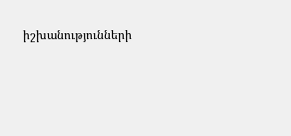իշխանությունների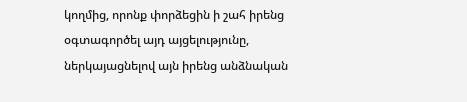կողմից, որոնք փորձեցին ի շահ իրենց օգտագործել այդ այցելությունը, ներկայացնելով այն իրենց անձնական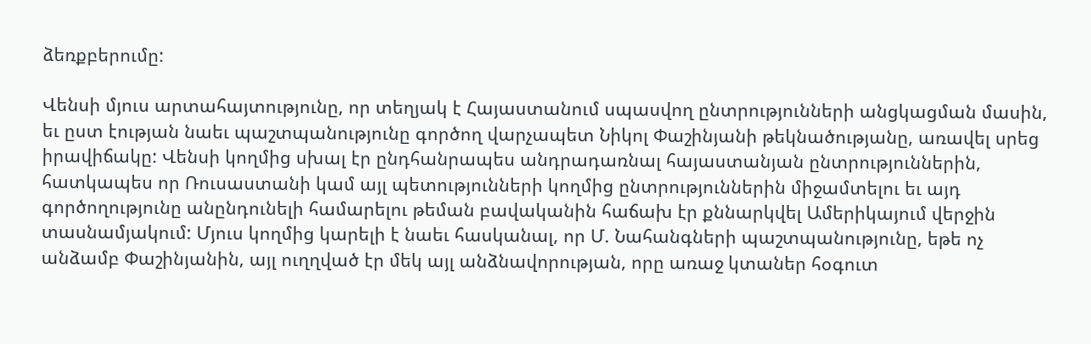ձեռքբերումը:

Վենսի մյուս արտահայտությունը, որ տեղյակ է Հայաստանում սպասվող ընտրությունների անցկացման մասին, եւ ըստ էության նաեւ պաշտպանությունը գործող վարչապետ Նիկոլ Փաշինյանի թեկնածությանը, առավել սրեց իրավիճակը: Վենսի կողմից սխալ էր ընդհանրապես անդրադառնալ հայաստանյան ընտրություններին, հատկապես որ Ռուսաստանի կամ այլ պետությունների կողմից ընտրություններին միջամտելու եւ այդ գործողությունը անընդունելի համարելու թեման բավականին հաճախ էր քննարկվել Ամերիկայում վերջին տասնամյակում: Մյուս կողմից կարելի է նաեւ հասկանալ, որ Մ. Նահանգների պաշտպանությունը, եթե ոչ անձամբ Փաշինյանին, այլ ուղղված էր մեկ այլ անձնավորության, որը առաջ կտաներ հօգուտ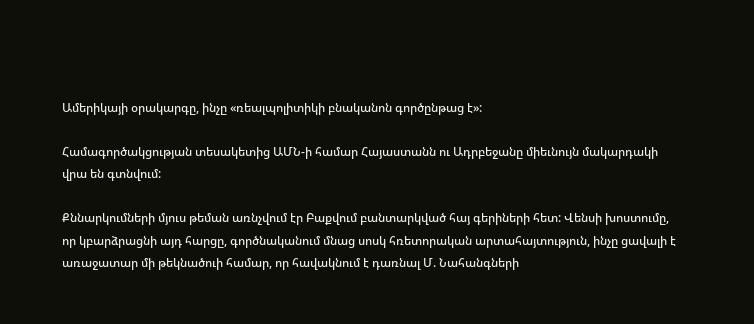Ամերիկայի օրակարգը, ինչը «ռեալպոլիտիկի բնականոն գործընթաց է»:

Համագործակցության տեսակետից ԱՄՆ-ի համար Հայաստանն ու Ադրբեջանը միեւնույն մակարդակի վրա են գտնվում:

Քննարկումների մյուս թեման առնչվում էր Բաքվում բանտարկված հայ գերիների հետ: Վենսի խոստումը, որ կբարձրացնի այդ հարցը, գործնականում մնաց սոսկ հռետորական արտահայտություն, ինչը ցավալի է առաջատար մի թեկնածուի համար, որ հավակնում է դառնալ Մ. Նահանգների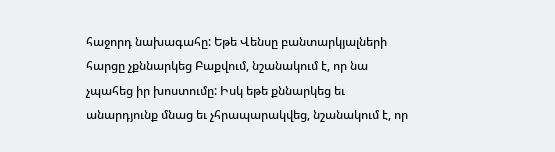հաջորդ նախագահը: Եթե Վենսը բանտարկյալների հարցը չքննարկեց Բաքվում, նշանակում է, որ նա չպահեց իր խոստումը: Իսկ եթե քննարկեց եւ անարդյունք մնաց եւ չհրապարակվեց, նշանակում է, որ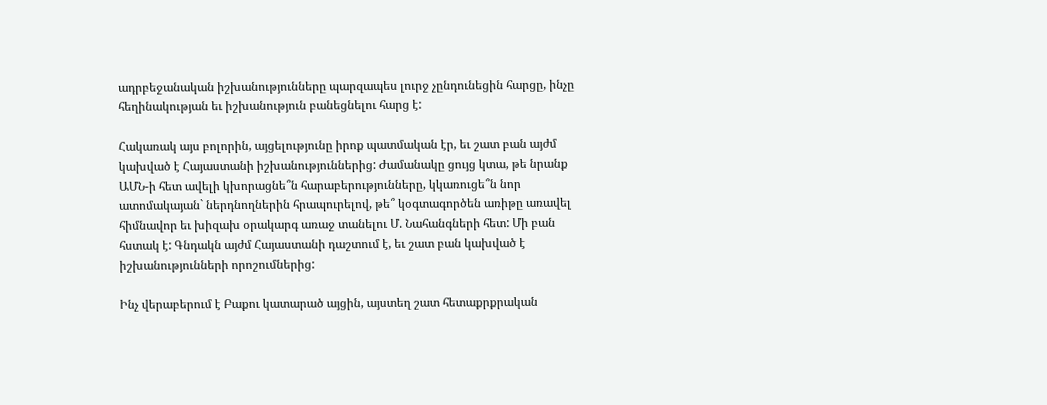ադրբեջանական իշխանությունները պարզապես լուրջ չընդունեցին հարցը, ինչը հեղինակության եւ իշխանություն բանեցնելու հարց է:

Հակառակ այս բոլորին, այցելությունը իրոք պատմական էր, եւ շատ բան այժմ կախված է Հայաստանի իշխանություններից: Ժամանակը ցույց կտա, թե նրանք ԱՄՆ-ի հետ ավելի կխորացնե՞ն հարաբերությունները, կկառուցե՞ն նոր ատոմակայան` ներդնողներին հրապուրելով, թե՞ կօգտագործեն առիթը առավել հիմնավոր եւ խիզախ օրակարգ առաջ տանելու Մ. Նահանգների հետ: Մի բան հստակ է: Գնդակն այժմ Հայաստանի դաշտում է, եւ շատ բան կախված է իշխանությունների որոշումներից:

Ինչ վերաբերում է Բաքու կատարած այցին, այստեղ շատ հետաքրքրական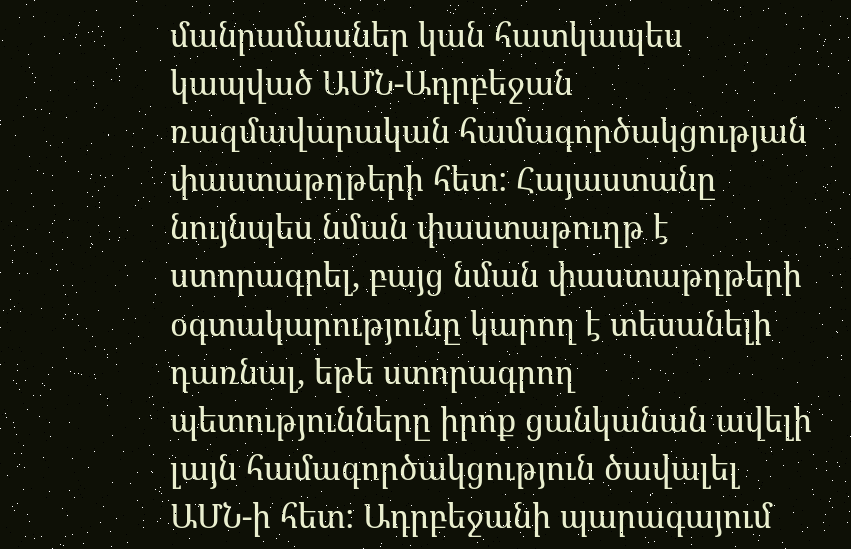մանրամասներ կան հատկապես կապված ԱՄՆ-Ադրբեջան ռազմավարական համագործակցության փաստաթղթերի հետ: Հայաստանը նույնպես նման փաստաթուղթ է ստորագրել, բայց նման փաստաթղթերի օգտակարությունը կարող է տեսանելի դառնալ, եթե ստորագրող պետությունները իրոք ցանկանան ավելի լայն համագործակցություն ծավալել ԱՄՆ-ի հետ: Ադրբեջանի պարագայում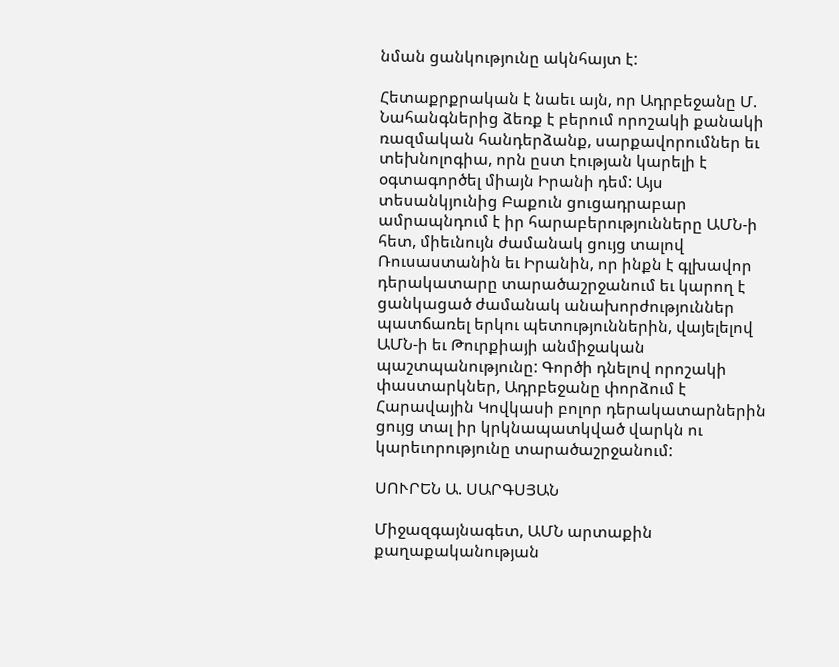նման ցանկությունը ակնհայտ է:

Հետաքրքրական է նաեւ այն, որ Ադրբեջանը Մ. Նահանգներից ձեռք է բերում որոշակի քանակի ռազմական հանդերձանք, սարքավորումներ եւ տեխնոլոգիա, որն ըստ էության կարելի է օգտագործել միայն Իրանի դեմ: Այս տեսանկյունից Բաքուն ցուցադրաբար ամրապնդում է իր հարաբերությունները ԱՄՆ-ի հետ, միեւնույն ժամանակ ցույց տալով Ռուսաստանին եւ Իրանին, որ ինքն է գլխավոր դերակատարը տարածաշրջանում եւ կարող է ցանկացած ժամանակ անախորժություններ պատճառել երկու պետություններին, վայելելով ԱՄՆ-ի եւ Թուրքիայի անմիջական պաշտպանությունը: Գործի դնելով որոշակի փաստարկներ, Ադրբեջանը փորձում է Հարավային Կովկասի բոլոր դերակատարներին ցույց տալ իր կրկնապատկված վարկն ու կարեւորությունը տարածաշրջանում:

ՍՈՒՐԵՆ Ա. ՍԱՐԳՍՅԱՆ

Միջազգայնագետ, ԱՄՆ արտաքին քաղաքականության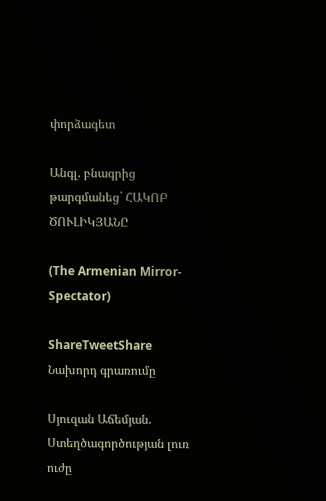փորձագետ

Անգլ. բնագրից թարգմանեց` ՀԱԿՈԲ ԾՈՒԼԻԿՅԱՆԸ

(The Armenian Mirror-Spectator)

ShareTweetShare
Նախորդ գրառումը

Սյուզան Աճեմյան. Ստեղծագործության լուռ ուժը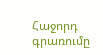Հաջորդ գրառումը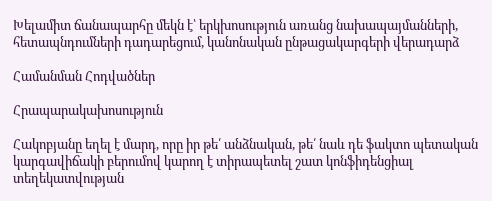Խելամիտ ճանապարհը մեկն է՝ երկխոսություն առանց նախապայմանների, հետապնդումների դադարեցում, կանոնական ընթացակարգերի վերադարձ

Համանման Հոդվածներ

Հրապարակախոսություն

Հակոբյանը եղել է մարդ, որը իր թե՛ անձնական, թե՛ նաև դե ֆակտո պետական կարգավիճակի բերումով կարող է տիրապետել շատ կոնֆիդենցիալ տեղեկատվության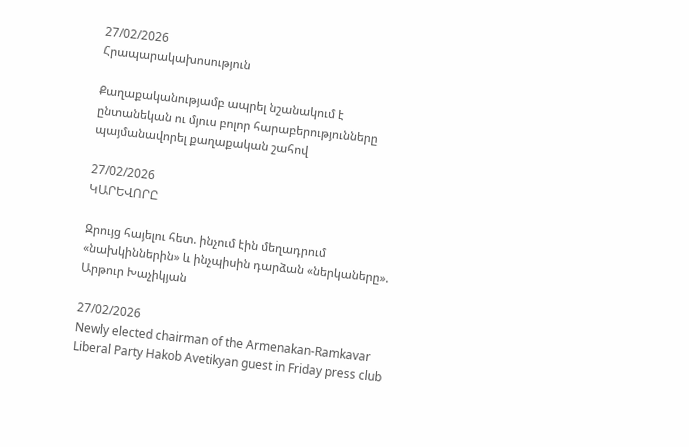27/02/2026
Հրապարակախոսություն

Քաղաքականությամբ ապրել նշանակում է ընտանեկան ու մյուս բոլոր հարաբերությունները պայմանավորել քաղաքական շահով

27/02/2026
ԿԱՐԵՎՈՐԸ

Զրույց հայելու հետ. ինչում էին մեղադրում «նախկիններին» և ինչպիսին դարձան «ներկաները». Արթուր Խաչիկյան

27/02/2026
Newly elected chairman of the Armenakan-Ramkavar Liberal Party Hakob Avetikyan guest in Friday press club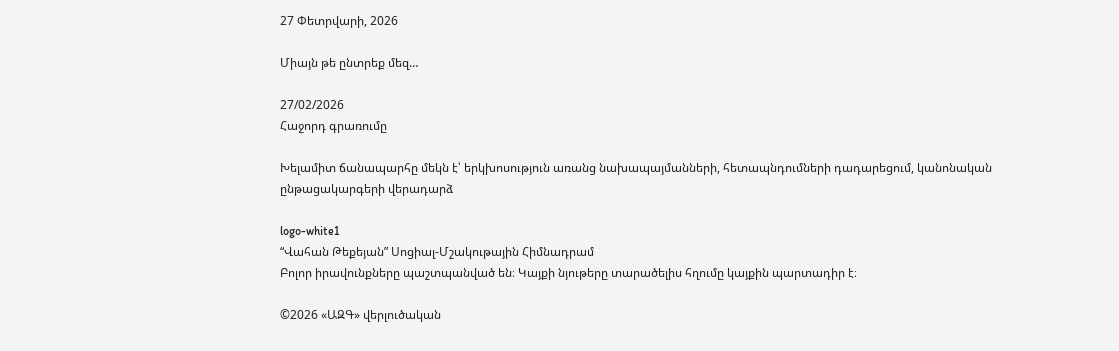27 Փետրվարի, 2026

Միայն թե ընտրեք մեզ…

27/02/2026
Հաջորդ գրառումը

Խելամիտ ճանապարհը մեկն է՝ երկխոսություն առանց նախապայմանների, հետապնդումների դադարեցում, կանոնական ընթացակարգերի վերադարձ

logo-white1
“Վահան Թեքեյան” Սոցիալ-Մշակութային Հիմնադրամ
Բոլոր իրավունքները պաշտպանված են։ Կայքի նյութերը տարածելիս հղումը կայքին պարտադիր է։

©2026 «ԱԶԳ» վերլուծական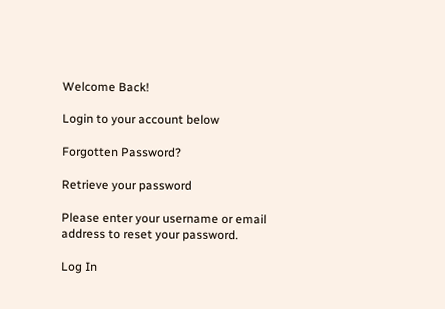Welcome Back!

Login to your account below

Forgotten Password?

Retrieve your password

Please enter your username or email address to reset your password.

Log In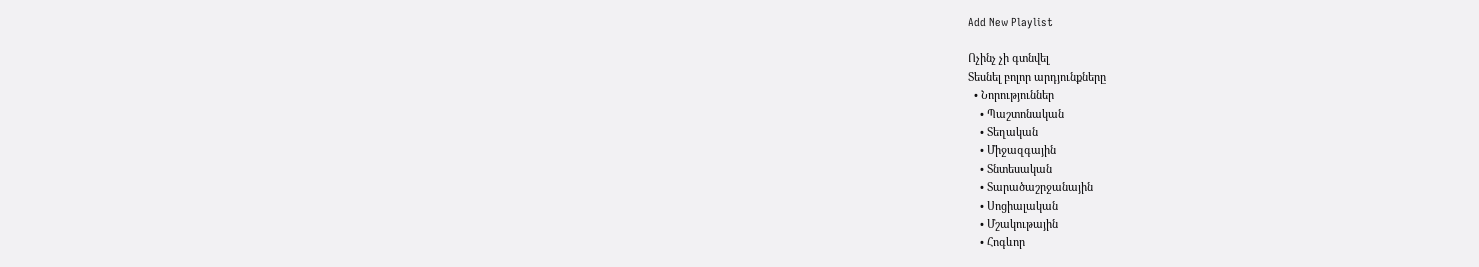Add New Playlist

Ոչինչ չի գտնվել
Տեսնել բոլոր արդյունքները
  • Նորություններ
    • Պաշտոնական
    • Տեղական
    • Միջազգային
    • Տնտեսական
    • Տարածաշրջանային
    • Սոցիալական
    • Մշակութային
    • Հոգևոր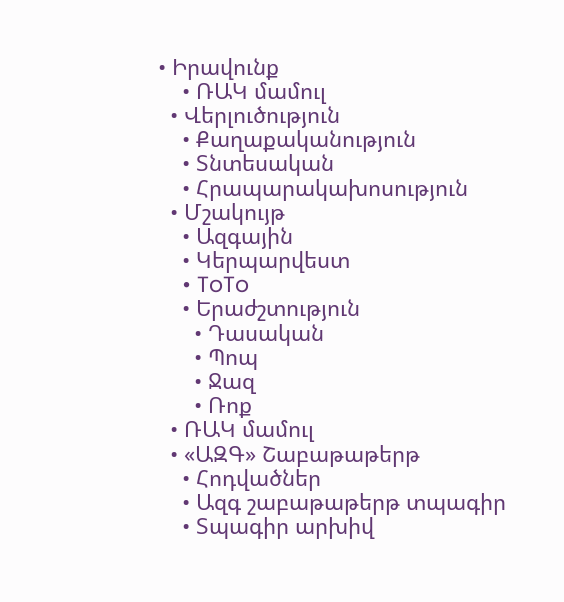• Իրավունք
    • ՌԱԿ մամուլ
  • Վերլուծություն
    • Քաղաքականություն
    • Տնտեսական
    • Հրապարակախոսություն
  • Մշակույթ
    • Ազգային
    • Կերպարվեստ
    • ToTo
    • Երաժշտություն
      • Դասական
      • Պոպ
      • Ջազ
      • Ռոք
  • ՌԱԿ մամուլ
  • «ԱԶԳ» Շաբաթաթերթ
    • Հոդվածներ
    • Ազգ շաբաթաթերթ տպագիր
    • Տպագիր արխիվ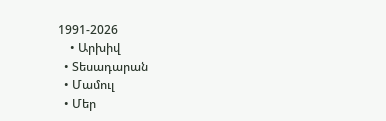1991-2026
    • Արխիվ
  • Տեսադարան
  • Մամուլ
  • Մեր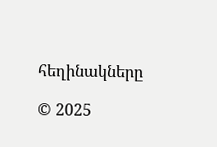հեղինակները

© 2025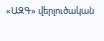«ԱԶԳ» վերլուծական